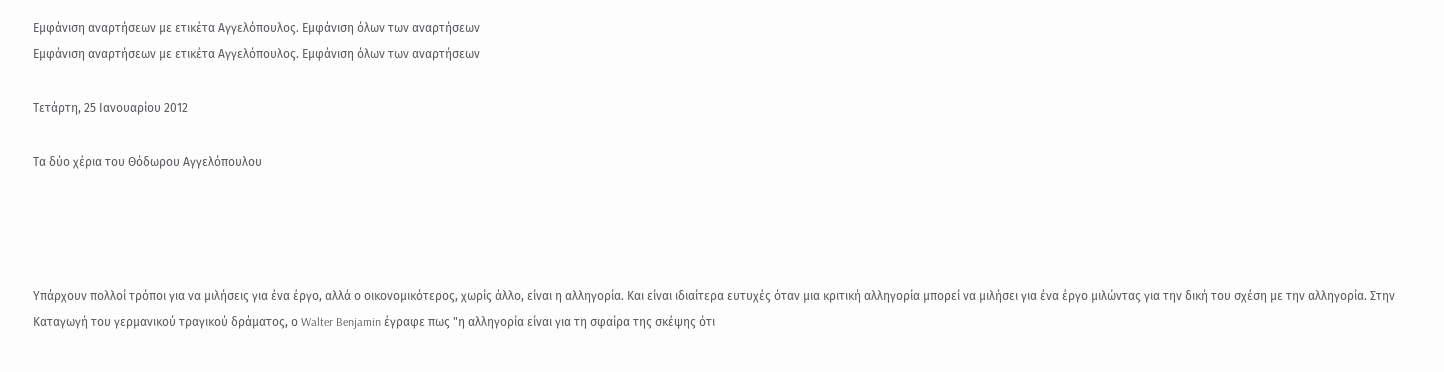Εμφάνιση αναρτήσεων με ετικέτα Αγγελόπουλος. Εμφάνιση όλων των αναρτήσεων
Εμφάνιση αναρτήσεων με ετικέτα Αγγελόπουλος. Εμφάνιση όλων των αναρτήσεων

Τετάρτη, 25 Ιανουαρίου 2012

Τα δύο χέρια του Θόδωρου Αγγελόπουλου




Υπάρχουν πολλοί τρόποι για να μιλήσεις για ένα έργο, αλλά ο οικονομικότερος, χωρίς άλλο, είναι η αλληγορία. Και είναι ιδιαίτερα ευτυχές όταν μια κριτική αλληγορία μπορεί να μιλήσει για ένα έργο μιλώντας για την δική του σχέση με την αλληγορία. Στην Καταγωγή του γερμανικού τραγικού δράματος, ο Walter Benjamin έγραφε πως "η αλληγορία είναι για τη σφαίρα της σκέψης ότι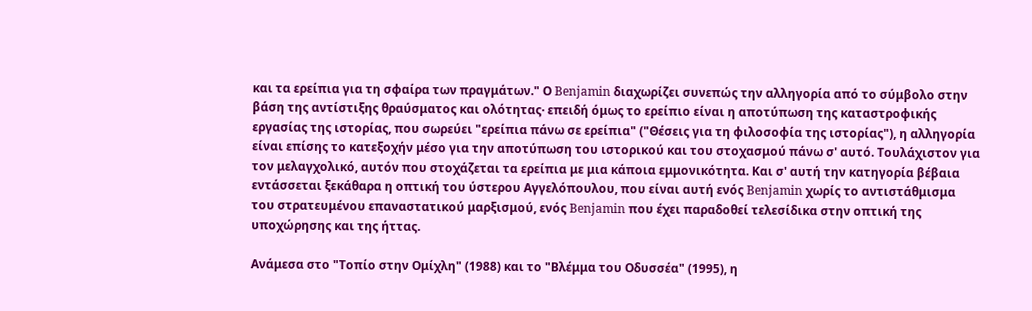και τα ερείπια για τη σφαίρα των πραγμάτων." Ο Benjamin διαχωρίζει συνεπώς την αλληγορία από το σύμβολο στην βάση της αντίστιξης θραύσματος και ολότητας· επειδή όμως το ερείπιο είναι η αποτύπωση της καταστροφικής εργασίας της ιστορίας, που σωρεύει "ερείπια πάνω σε ερείπια" ("Θέσεις για τη φιλοσοφία της ιστορίας"), η αλληγορία είναι επίσης το κατεξοχήν μέσο για την αποτύπωση του ιστορικού και του στοχασμού πάνω σ' αυτό. Τουλάχιστον για τον μελαγχολικό, αυτόν που στοχάζεται τα ερείπια με μια κάποια εμμονικότητα. Και σ' αυτή την κατηγορία βέβαια εντάσσεται ξεκάθαρα η οπτική του ύστερου Αγγελόπουλου, που είναι αυτή ενός Benjamin χωρίς το αντιστάθμισμα του στρατευμένου επαναστατικού μαρξισμού, ενός Benjamin που έχει παραδοθεί τελεσίδικα στην οπτική της υποχώρησης και της ήττας.

Ανάμεσα στο "Τοπίο στην Ομίχλη" (1988) και το "Βλέμμα του Οδυσσέα" (1995), η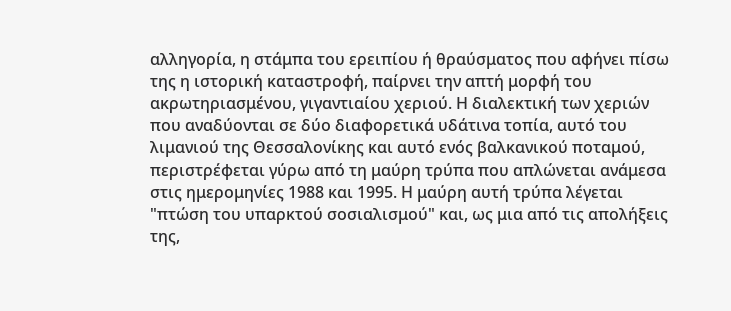αλληγορία, η στάμπα του ερειπίου ή θραύσματος που αφήνει πίσω της η ιστορική καταστροφή, παίρνει την απτή μορφή του ακρωτηριασμένου, γιγαντιαίου χεριού. Η διαλεκτική των χεριών που αναδύονται σε δύο διαφορετικά υδάτινα τοπία, αυτό του λιμανιού της Θεσσαλονίκης και αυτό ενός βαλκανικού ποταμού, περιστρέφεται γύρω από τη μαύρη τρύπα που απλώνεται ανάμεσα στις ημερομηνίες 1988 και 1995. Η μαύρη αυτή τρύπα λέγεται "πτώση του υπαρκτού σοσιαλισμού" και, ως μια από τις απολήξεις της,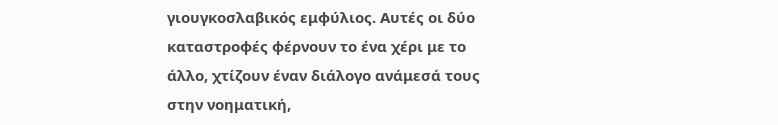γιουγκοσλαβικός εμφύλιος. Αυτές οι δύο καταστροφές φέρνουν το ένα χέρι με το άλλο, χτίζουν έναν διάλογο ανάμεσά τους στην νοηματική,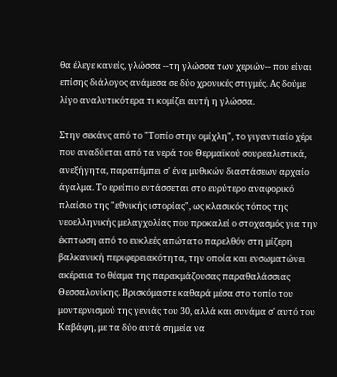θα έλεγε κανείς, γλώσσα --τη γλώσσα των χεριών-- που είναι επίσης διάλογος ανάμεσα σε δύο χρονικές στιγμές. Ας δούμε λίγο αναλυτικότερα τι κομίζει αυτή η γλώσσα.

Στην σεκάνς από το "Τοπίο στην ομίχλη", το γιγαντιαίο χέρι που αναδύεται από τα νερά του Θερμαϊκού σουρεαλιστικά, ανεξήγητα, παραπέμπει σ' ένα μυθικών διαστάσεων αρχαίο άγαλμα. Το ερείπιο εντάσσεται στο ευρύτερο αναφορικό πλαίσιο της "εθνικής ιστορίας", ως κλασικός τόπος της νεοελληνικής μελαγχολίας που προκαλεί ο στοχασμός για την έκπτωση από το ευκλεές απώτατο παρελθόν στη μίζερη βαλκανική περιφερειακότητα, την οποία και ενσωματώνει ακέραια το θέαμα της παρακμάζουσας παραθαλάσσιας Θεσσαλονίκης. Βρισκόμαστε καθαρά μέσα στο τοπίο του μοντερνισμού της γενιάς του 30, αλλά και συνάμα σ' αυτό του Καβάφη, με τα δύο αυτά σημεία να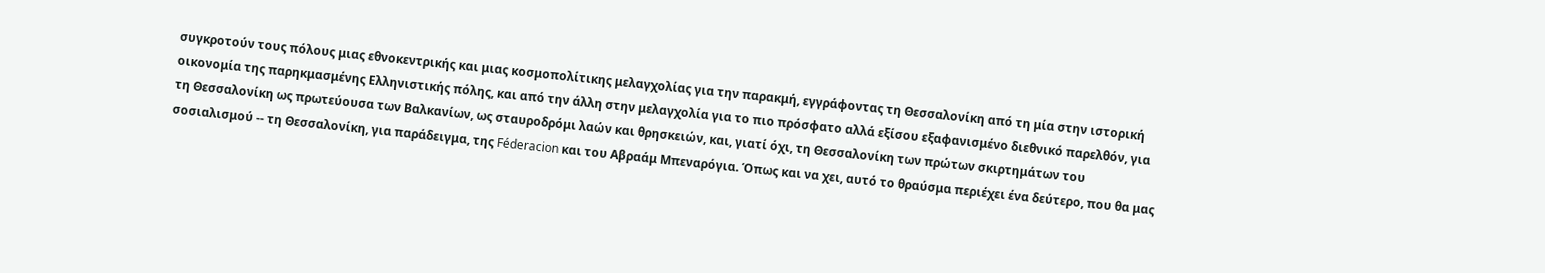συγκροτούν τους πόλους μιας εθνοκεντρικής και μιας κοσμοπολίτικης μελαγχολίας για την παρακμή, εγγράφοντας τη Θεσσαλονίκη από τη μία στην ιστορική οικονομία της παρηκμασμένης Ελληνιστικής πόλης, και από την άλλη στην μελαγχολία για το πιο πρόσφατο αλλά εξίσου εξαφανισμένο διεθνικό παρελθόν, για τη Θεσσαλονίκη ως πρωτεύουσα των Βαλκανίων, ως σταυροδρόμι λαών και θρησκειών, και, γιατί όχι, τη Θεσσαλονίκη των πρώτων σκιρτημάτων του σοσιαλισμού -- τη Θεσσαλονίκη, για παράδειγμα, της Féderacion και του Αβραάμ Μπεναρόγια. Όπως και να χει, αυτό το θραύσμα περιέχει ένα δεύτερο, που θα μας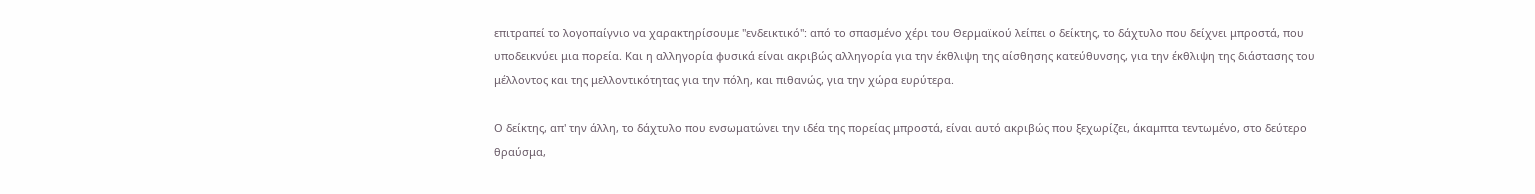επιτραπεί το λογοπαίγνιο να χαρακτηρίσουμε "ενδεικτικό": από το σπασμένο χέρι του Θερμαϊκού λείπει ο δείκτης, το δάχτυλο που δείχνει μπροστά, που υποδεικνύει μια πορεία. Και η αλληγορία φυσικά είναι ακριβώς αλληγορία για την έκθλιψη της αίσθησης κατεύθυνσης, για την έκθλιψη της διάστασης του μέλλοντος και της μελλοντικότητας για την πόλη, και πιθανώς, για την χώρα ευρύτερα.

Ο δείκτης, απ' την άλλη, το δάχτυλο που ενσωματώνει την ιδέα της πορείας μπροστά, είναι αυτό ακριβώς που ξεχωρίζει, άκαμπτα τεντωμένο, στο δεύτερο θραύσμα,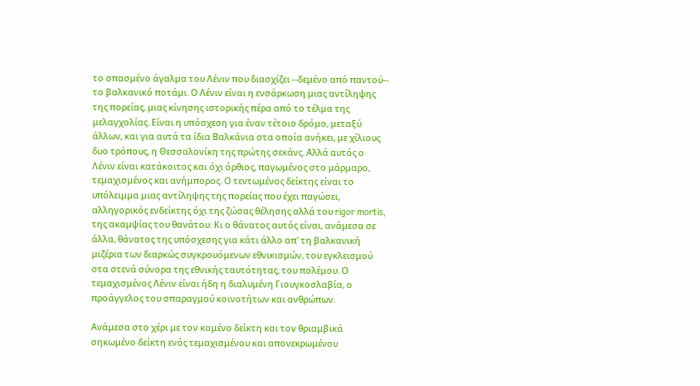το σπασμένο άγαλμα του Λένιν που διασχίζει --δεμένο από παντού-- το βαλκανικό ποτάμι. Ο Λένιν είναι η ενσάρκωση μιας αντίληψης της πορείας, μιας κίνησης ιστορικής πέρα από το τέλμα της μελαγχολίας. Είναι η υπόσχεση για έναν τέτοιο δρόμο, μεταξύ άλλων, και για αυτά τα ίδια Βαλκάνια στα οποία ανήκει, με χίλιους δυο τρόπους, η Θεσσαλονίκη της πρώτης σεκάνς. Αλλά αυτός ο Λένιν είναι κατάκοιτος και όχι όρθιος, παγωμένος στο μάρμαρο, τεμαχισμένος και ανήμπορος. Ο τεντωμένος δείκτης είναι το υπόλειμμα μιας αντίληψης της πορείας που έχει παγώσει, αλληγορικός ενδείκτης όχι της ζώσας θέλησης αλλά του rigor mortis, της ακαμψίας του θανάτου. Κι ο θάνατος αυτός είναι, ανάμεσα σε άλλα, θάνατος της υπόσχεσης για κάτι άλλο απ' τη βαλκανική μιζέρια των διαρκώς συγκρουόμενων εθνικισμών, του εγκλεισμού στα στενά σύνορα της εθνικής ταυτότητας, του πολέμου. Ο τεμαχισμένος Λένιν είναι ήδη η διαλυμένη Γιουγκοσλαβία, ο προάγγελος του σπαραγμού κοινοτήτων και ανθρώπων.

Ανάμεσα στο χέρι με τον κομένο δείκτη και τον θριαμβικά σηκωμένο δείκτη ενός τεμαχισμένου και απονεκρωμένου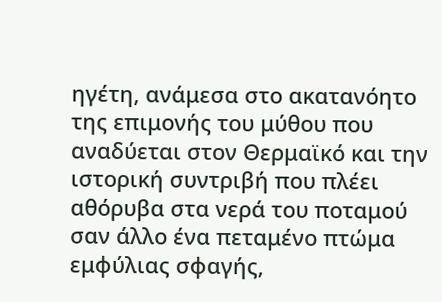ηγέτη, ανάμεσα στο ακατανόητο της επιμονής του μύθου που αναδύεται στον Θερμαϊκό και την ιστορική συντριβή που πλέει αθόρυβα στα νερά του ποταμού σαν άλλο ένα πεταμένο πτώμα εμφύλιας σφαγής,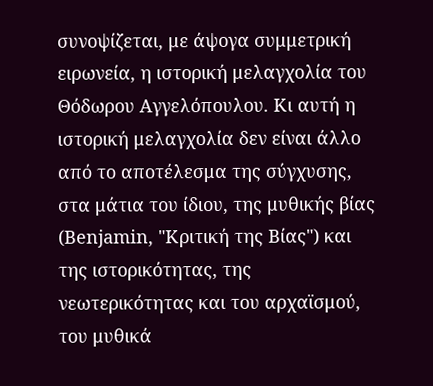συνοψίζεται, με άψογα συμμετρική ειρωνεία, η ιστορική μελαγχολία του Θόδωρου Αγγελόπουλου. Κι αυτή η ιστορική μελαγχολία δεν είναι άλλο από το αποτέλεσμα της σύγχυσης, στα μάτια του ίδιου, της μυθικής βίας (Benjamin, "Κριτική της Βίας") και της ιστορικότητας, της νεωτερικότητας και του αρχαϊσμού, του μυθικά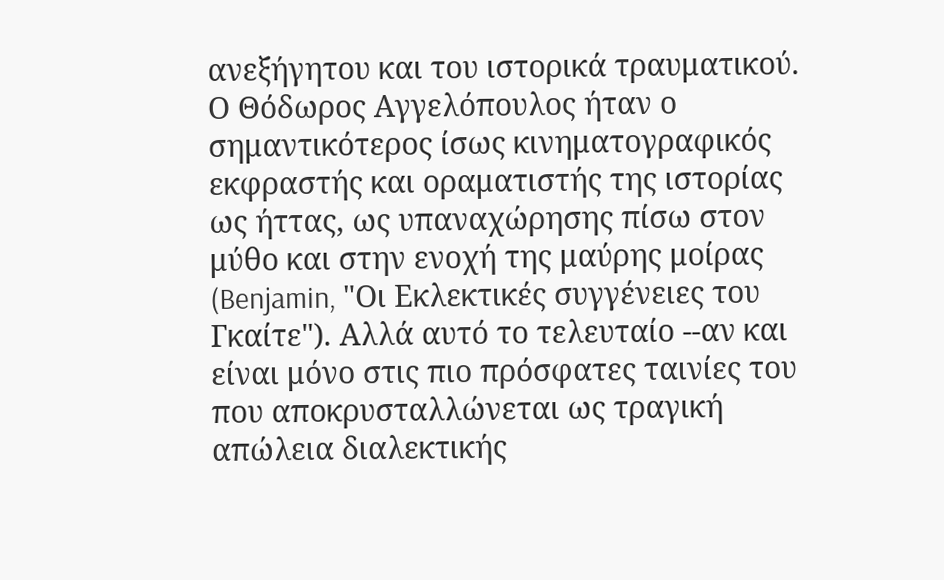ανεξήγητου και του ιστορικά τραυματικού. Ο Θόδωρος Αγγελόπουλος ήταν ο σημαντικότερος ίσως κινηματογραφικός εκφραστής και οραματιστής της ιστορίας ως ήττας, ως υπαναχώρησης πίσω στον μύθο και στην ενοχή της μαύρης μοίρας (Benjamin, "Οι Εκλεκτικές συγγένειες του Γκαίτε"). Αλλά αυτό το τελευταίο --αν και είναι μόνο στις πιο πρόσφατες ταινίες του που αποκρυσταλλώνεται ως τραγική απώλεια διαλεκτικής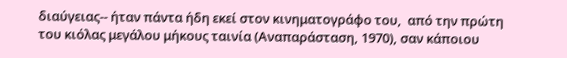διαύγειας-- ήταν πάντα ήδη εκεί στον κινηματογράφο του,  από την πρώτη του κιόλας μεγάλου μήκους ταινία (Αναπαράσταση, 1970), σαν κάποιου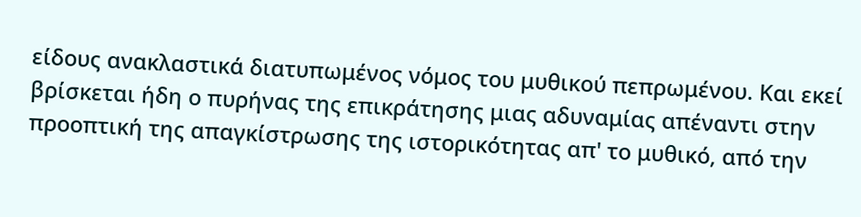είδους ανακλαστικά διατυπωμένος νόμος του μυθικού πεπρωμένου. Και εκεί βρίσκεται ήδη ο πυρήνας της επικράτησης μιας αδυναμίας απέναντι στην προοπτική της απαγκίστρωσης της ιστορικότητας απ' το μυθικό, από την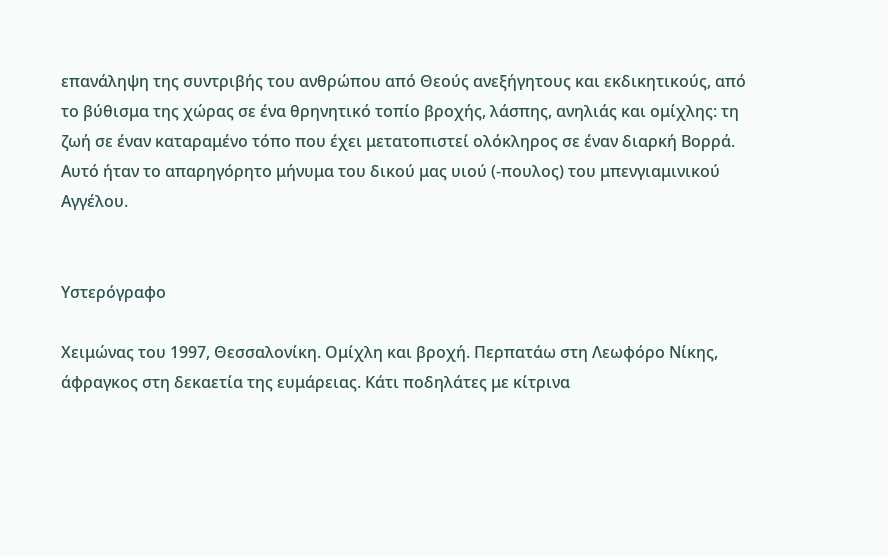επανάληψη της συντριβής του ανθρώπου από Θεούς ανεξήγητους και εκδικητικούς, από το βύθισμα της χώρας σε ένα θρηνητικό τοπίο βροχής, λάσπης, ανηλιάς και ομίχλης: τη ζωή σε έναν καταραμένο τόπο που έχει μετατοπιστεί ολόκληρος σε έναν διαρκή Βορρά. Αυτό ήταν το απαρηγόρητο μήνυμα του δικού μας υιού (-πουλος) του μπενγιαμινικού Αγγέλου.


Υστερόγραφο

Χειμώνας του 1997, Θεσσαλονίκη. Ομίχλη και βροχή. Περπατάω στη Λεωφόρο Νίκης, άφραγκος στη δεκαετία της ευμάρειας. Κάτι ποδηλάτες με κίτρινα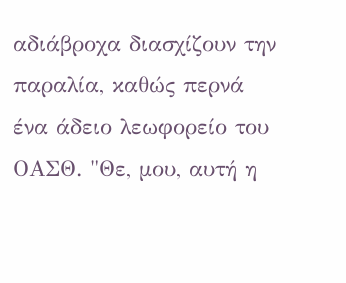αδιάβροχα διασχίζουν την παραλία, καθώς περνά ένα άδειο λεωφορείο του ΟΑΣΘ. "Θε, μου, αυτή η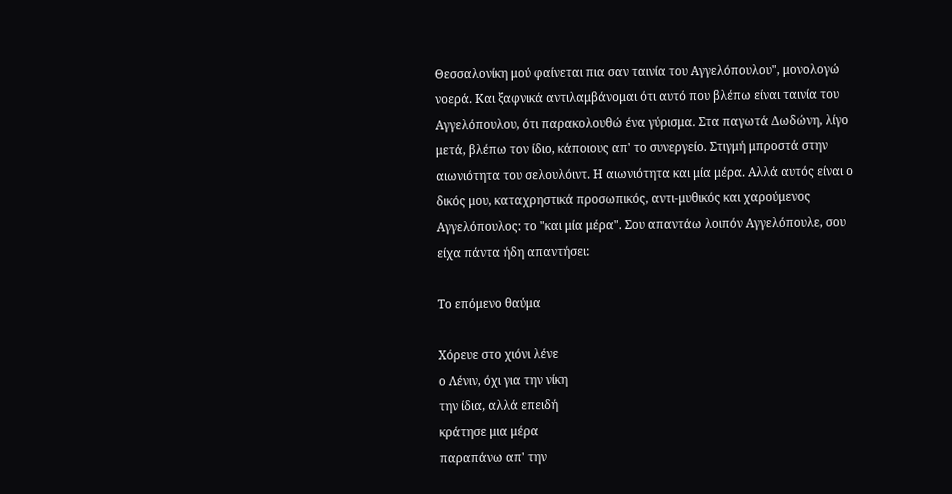Θεσσαλονίκη μού φαίνεται πια σαν ταινία του Αγγελόπουλου", μονολογώ νοερά. Και ξαφνικά αντιλαμβάνομαι ότι αυτό που βλέπω είναι ταινία του Αγγελόπουλου, ότι παρακολουθώ ένα γύρισμα. Στα παγωτά Δωδώνη, λίγο μετά, βλέπω τον ίδιο, κάποιους απ' το συνεργείο. Στιγμή μπροστά στην αιωνιότητα του σελουλόιντ. Η αιωνιότητα και μία μέρα. Αλλά αυτός είναι ο δικός μου, καταχρηστικά προσωπικός, αντι-μυθικός και χαρούμενος Αγγελόπουλος: το "και μία μέρα". Σου απαντάω λοιπόν Αγγελόπουλε, σου είχα πάντα ήδη απαντήσει:

Το επόμενο θαύμα

Χόρευε στο χιόνι λένε
ο Λένιν, όχι για την νίκη
την ίδια, αλλά επειδή
κράτησε μια μέρα
παραπάνω απ' την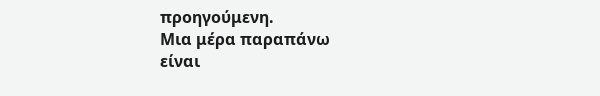προηγούμενη.
Μια μέρα παραπάνω
είναι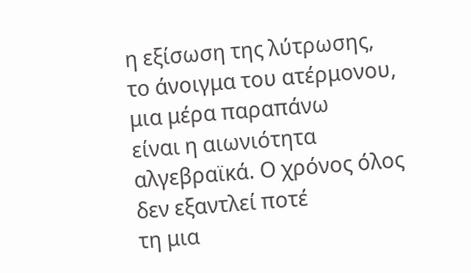η εξίσωση της λύτρωσης,
το άνοιγμα του ατέρμονου,
μια μέρα παραπάνω
είναι η αιωνιότητα
αλγεβραϊκά. Ο χρόνος όλος
δεν εξαντλεί ποτέ
τη μια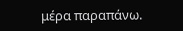μέρα παραπάνω.